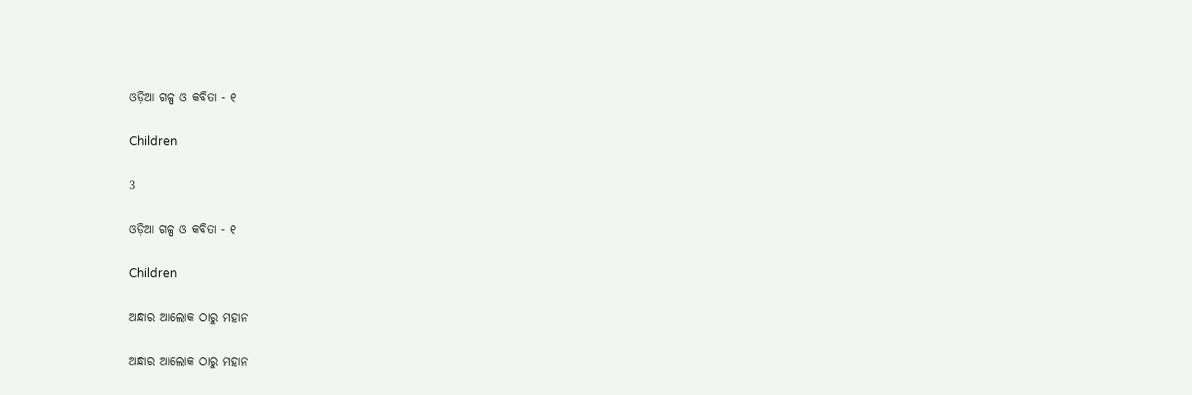ଓଡ଼ିଆ ଗଳ୍ପ ଓ କବିତା - ୧

Children

3

ଓଡ଼ିଆ ଗଳ୍ପ ଓ କବିତା - ୧

Children

ଅନ୍ଧାର ଆଲୋକ ଠାରୁ ମହାନ

ଅନ୍ଧାର ଆଲୋକ ଠାରୁ ମହାନ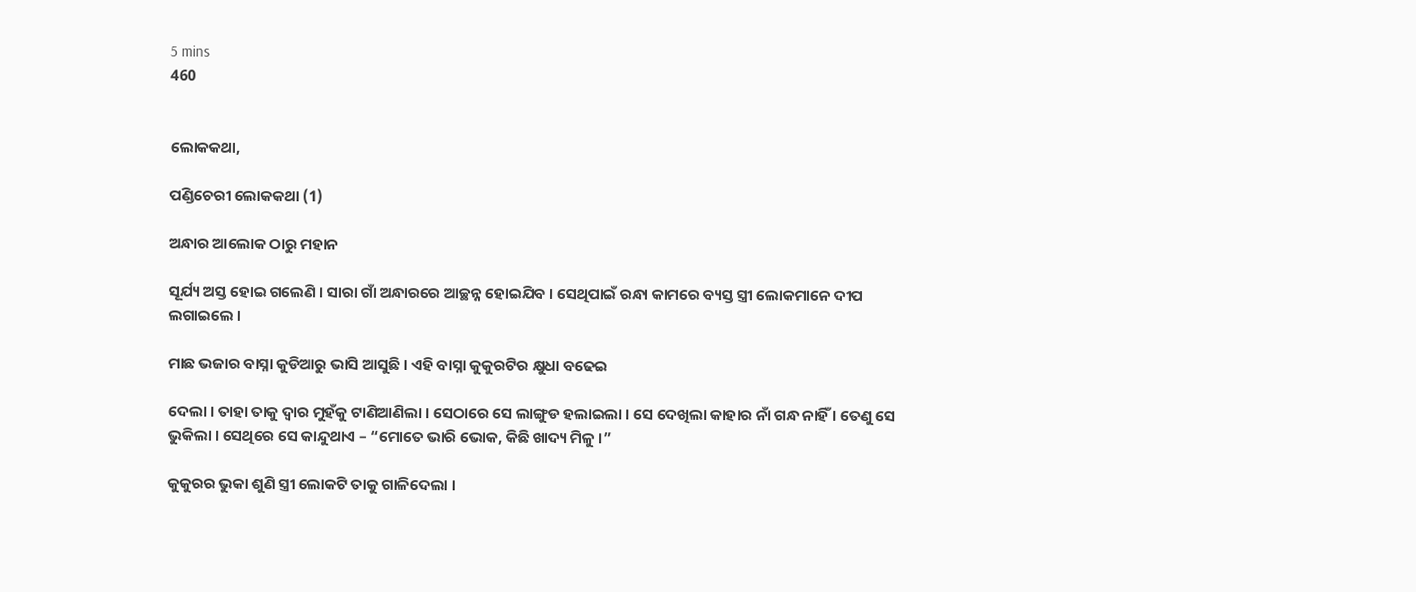5 mins
460


ଲୋକକଥା,

ପଣ୍ଡିଚେରୀ ଲୋକକଥା (1)

ଅନ୍ଧାର ଆଲୋକ ଠାରୁ ମହାନ

ସୂର୍ଯ୍ୟ ଅସ୍ତ ହୋଇ ଗଲେଣି । ସାରା ଗାଁ ଅନ୍ଧାରରେ ଆଚ୍ଛନ୍ନ ହୋଇଯିବ । ସେଥିପାଇଁ ରନ୍ଧା କାମରେ ବ୍ୟସ୍ତ ସ୍ତ୍ରୀ ଲୋକମାନେ ଦୀପ ଲଗାଇଲେ ।

ମାଛ ଭଜାର ବାସ୍ନା କୁଡିଆରୁ ଭାସି ଆସୁଛି । ଏହି ବାସ୍ନା କୁକୁରଟିର କ୍ଷୁଧା ବଢେଇ

ଦେଲା । ତାହା ତାକୁ ଦ୍ୱାର ମୁହଁକୁ ଟାଣିଆଣିଲା । ସେଠାରେ ସେ ଲାଙ୍ଗୁଡ ହଲାଇଲା । ସେ ଦେଖିଲା କାହାର ନାଁ ଗନ୍ଧ ନାହିଁ । ତେଣୁ ସେ ଭୁକିଲା । ସେଥିରେ ସେ କାନ୍ଦୁଥାଏ – “ମୋତେ ଭାରି ଭୋକ, କିଛି ଖାଦ୍ୟ ମିଳୁ ।”

କୁକୁରର ଭୁକା ଶୁଣି ସ୍ତ୍ରୀ ଲୋକଟି ତାକୁ ଗାଳିଦେଲା ।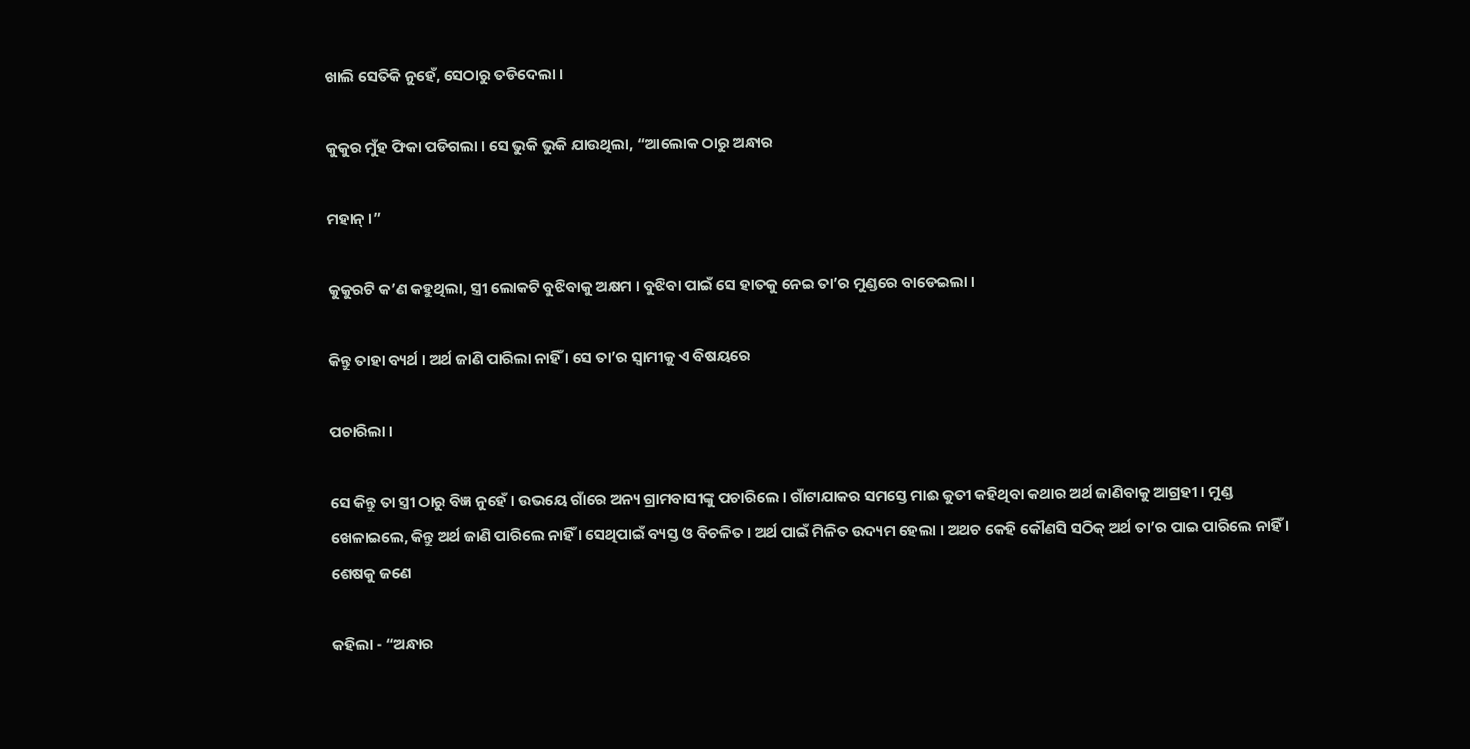ଖାଲି ସେତିକି ନୁହେଁ, ସେଠାରୁ ତଡିଦେଲା ।

କୁକୁର ମୁଁହ ଫିକା ପଡିଗଲା । ସେ ଭୁକି ଭୁକି ଯାଉଥିଲା, “ଆଲୋକ ଠାରୁ ଅନ୍ଧାର

ମହାନ୍ ।”

କୁକୁରଟି କ’ଣ କହୁଥିଲା, ସ୍ତ୍ରୀ ଲୋକଟି ବୁଝିବାକୁ ଅକ୍ଷମ । ବୁଝିବା ପାଇଁ ସେ ହାତକୁ ନେଇ ତା’ର ମୁଣ୍ଡରେ ବାଡେଇଲା ।

କିନ୍ତୁ ତାହା ବ୍ୟର୍ଥ । ଅର୍ଥ ଜାଣି ପାରିଲା ନାହିଁ । ସେ ତା’ର ସ୍ୱାମୀକୁ ଏ ବିଷୟରେ

ପଚାରିଲା ।

ସେ କିନ୍ତୁ ତା ସ୍ତ୍ରୀ ଠାରୁ ବିଜ୍ଞ ନୁହେଁ । ଉଭୟେ ଗାଁରେ ଅନ୍ୟ ଗ୍ରାମବାସୀଙ୍କୁ ପଚାରିଲେ । ଗାଁଟାଯାକର ସମସ୍ତେ ମାଈ କୁତୀ କହିଥିବା କଥାର ଅର୍ଥ ଜାଣିବାକୁ ଆଗ୍ରହୀ । ମୁଣ୍ଡ ଖେଳାଇଲେ, କିନ୍ତୁ ଅର୍ଥ ଜାଣି ପାରିଲେ ନାହିଁ । ସେଥିପାଇଁ ବ୍ୟସ୍ତ ଓ ବିଚଳିତ । ଅର୍ଥ ପାଇଁ ମିଳିତ ଉଦ୍ୟମ ହେଲା । ଅଥଚ କେହି କୌଣସି ସଠିକ୍ ଅର୍ଥ ତା’ର ପାଇ ପାରିଲେ ନାହିଁ । ଶେଷକୁ ଜଣେ

କହିଲା - “ଅନ୍ଧାର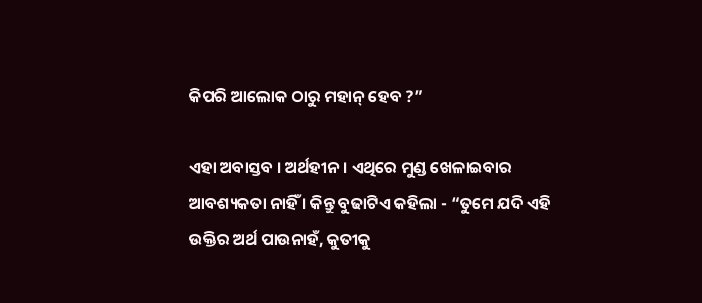କିପରି ଆଲୋକ ଠାରୁ ମହାନ୍ ହେବ ?”

ଏହା ଅବାସ୍ତବ । ଅର୍ଥହୀନ । ଏଥିରେ ମୁଣ୍ଡ ଖେଳାଇବାର ଆବଶ୍ୟକତା ନାହିଁ । କିନ୍ତୁ ବୁଢାଟିଏ କହିଲା - “ତୁମେ ଯଦି ଏହି ଉକ୍ତିର ଅର୍ଥ ପାଉନାହଁ, କୁତୀକୁ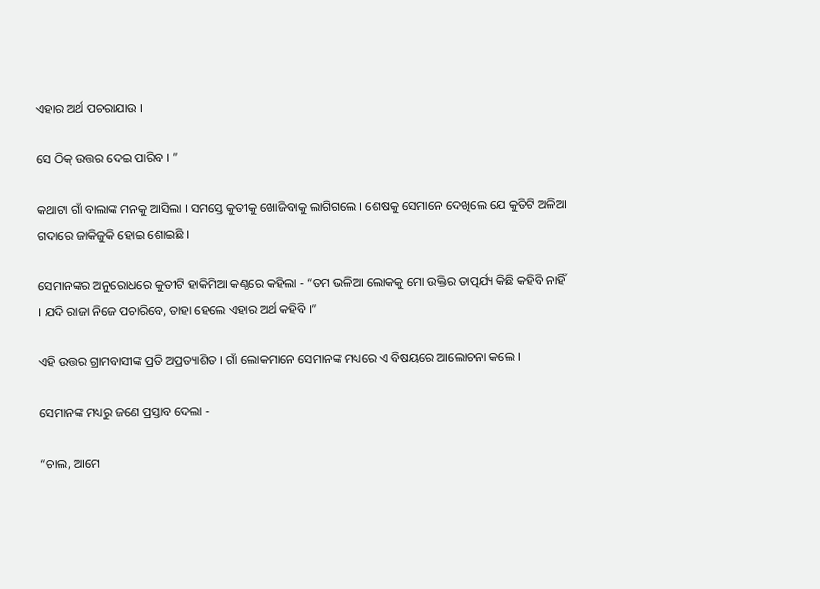ଏହାର ଅର୍ଥ ପଚରାଯାଉ ।

ସେ ଠିକ୍ ଉତ୍ତର ଦେଇ ପାରିବ । ”

କଥାଟା ଗାଁ ବାଲାଙ୍କ ମନକୁ ଆସିଲା । ସମସ୍ତେ କୁତୀକୁ ଖୋଜିବାକୁ ଲାଗିଗଲେ । ଶେଷକୁ ସେମାନେ ଦେଖିଲେ ଯେ କୁତିଟି ଅଳିଆ ଗଦାରେ ଜାକିଜୁକି ହୋଇ ଶୋଇଛି ।

ସେମାନଙ୍କର ଅନୁରୋଧରେ କୁତୀଟି ହାକିମିଆ କଣ୍ଠରେ କହିଲା - “ତମ ଭଳିଆ ଲୋକକୁ ମୋ ଉକ୍ତିର ତାତ୍ପର୍ଯ୍ୟ କିଛି କହିବି ନାହିଁ । ଯଦି ରାଜା ନିଜେ ପଚାରିବେ, ତାହା ହେଲେ ଏହାର ଅର୍ଥ କହିବି ।”

ଏହି ଉତ୍ତର ଗ୍ରାମବାସୀଙ୍କ ପ୍ରତି ଅପ୍ରତ୍ୟାଶିତ । ଗାଁ ଲୋକମାନେ ସେମାନଙ୍କ ମଧ୍ୟରେ ଏ ବିଷୟରେ ଆଲୋଚନା କଲେ ।

ସେମାନଙ୍କ ମଧ୍ୟରୁ ଜଣେ ପ୍ରସ୍ତାବ ଦେଲା -

“ଚାଲ, ଆମେ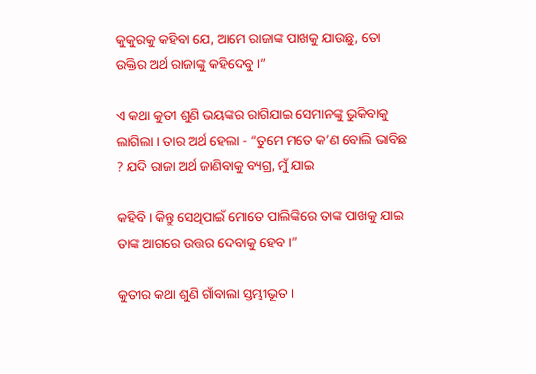କୁକୁରକୁ କହିବା ଯେ, ଆମେ ରାଜାଙ୍କ ପାଖକୁ ଯାଉଛୁ, ତୋ ଉକ୍ତିର ଅର୍ଥ ରାଜାଙ୍କୁ କହିଦେବୁ ।”

ଏ କଥା କୁତୀ ଶୁଣି ଭୟଙ୍କର ରାଗିଯାଇ ସେମାନଙ୍କୁ ଭୁକିବାକୁ ଲାଗିଲା । ତାର ଅର୍ଥ ହେଲା - “ତୁମେ ମତେ କ’ଣ ବୋଲି ଭାବିଛ ? ଯଦି ରାଜା ଅର୍ଥ ଜାଣିବାକୁ ବ୍ୟଗ୍ର, ମୁଁ ଯାଇ

କହିବି । କିନ୍ତୁ ସେଥିପାଇଁ ମୋତେ ପାଲିଙ୍କିରେ ତାଙ୍କ ପାଖକୁ ଯାଇ ତାଙ୍କ ଆଗରେ ଉତ୍ତର ଦେବାକୁ ହେବ ।”

କୁତୀର କଥା ଶୁଣି ଗାଁବାଲା ସ୍ତମ୍ଭୀଭୂତ ।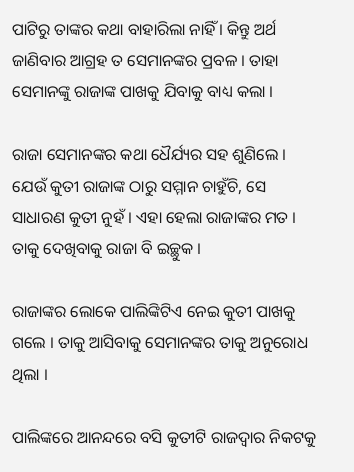ପାଟିରୁ ତାଙ୍କର କଥା ବାହାରିଲା ନାହିଁ । କିନ୍ତୁ ଅର୍ଥ ଜାଣିବାର ଆଗ୍ରହ ତ ସେମାନଙ୍କର ପ୍ରବଳ । ତାହା ସେମାନଙ୍କୁ ରାଜାଙ୍କ ପାଖକୁ ଯିବାକୁ ବାଧ୍ୟ କଲା ।

ରାଜା ସେମାନଙ୍କର କଥା ଧୈର୍ଯ୍ୟର ସହ ଶୁଣିଲେ । ଯେଉଁ କୁତୀ ରାଜାଙ୍କ ଠାରୁ ସମ୍ମାନ ଚାହୁଁଚି, ସେ ସାଧାରଣ କୁତୀ ନୁହଁ । ଏହା ହେଲା ରାଜାଙ୍କର ମତ । ତାକୁ ଦେଖିବାକୁ ରାଜା ବି ଇଚ୍ଛୁକ ।

ରାଜାଙ୍କର ଲୋକେ ପାଲିଙ୍କିଟିଏ ନେଇ କୁତୀ ପାଖକୁ ଗଲେ । ତାକୁ ଆସିବାକୁ ସେମାନଙ୍କର ତାକୁ ଅନୁରୋଧ ଥିଲା ।

ପାଲିଙ୍କରେ ଆନନ୍ଦରେ ବସି କୁତୀଟି ରାଜଦ୍ୱାର ନିକଟକୁ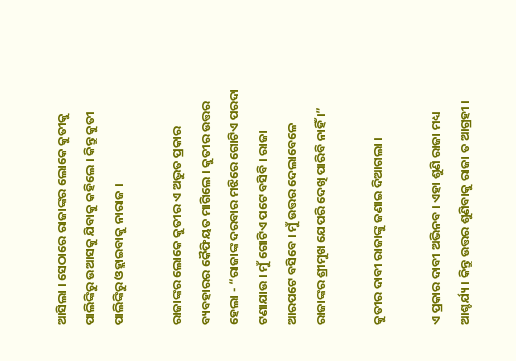ଆସିଲା । ସେଠାରେ ରାଜାଙ୍କର ଲୋକେ କୁତୀକୁ ପାଲିଙ୍କିରୁ ଉଆସକୁ ଯିବାକୁ କହିଲେ । କିନ୍ତୁ କୁତୀ ପାଲିଙ୍କିରୁ ଓହ୍ଲାଇବାକୁ ନାରାଜ ।

ରାଜାଙ୍କର ଲୋକେ କୁତୀର ଏ ଅଦ୍ଭୁତ ପ୍ରକାର ବ୍ୟବହାରର କୈଫିୟତ ମାଗିଲେ । କୁତୀର ଉତ୍ତର ହେଲା - “ରାଜାଙ୍କ ଦରବାର ମଝିରେ ଗୋଟିଏ ପରଦା ଟଣାଯାଉ । ମୁଁ ଗୋଟିଏ ପଟେ ବସିବି । ରାଜା ଆରପଟେ ବସିବେ । ମୁଁ ଉତ୍ତର ଦେଲାବେଳେ ରାଜାଙ୍କର ଶ୍ରୀମୁଖ ଯେପରି ଦେଖି ପାରିବି ନାହିଁ ।”

କୁତୀର ଦାବୀ ରାଜାଙ୍କୁ ଜଣାଇ ଦିଆଗଲା ।

ଏ ପ୍ରକାର ଦାବୀ ଅଭିନବ । ଏହା ଶୁଣି ରାଜା ମଧ୍ୟ ଆଶ୍ଚର୍ଯ୍ୟ । କିନ୍ତୁ ଉତ୍ତର ଶୁଣିବାକୁ ରାଜା ତ ଆଗ୍ରହୀ ।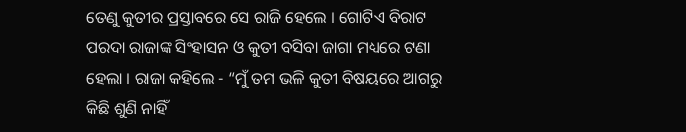ତେଣୁ କୁତୀର ପ୍ରସ୍ତାବରେ ସେ ରାଜି ହେଲେ । ଗୋଟିଏ ବିରାଟ ପରଦା ରାଜାଙ୍କ ସିଂହାସନ ଓ କୁତୀ ବସିବା ଜାଗା ମଧ୍ୟରେ ଟଣା ହେଲା । ରାଜା କହିଲେ - “ମୁଁ ତମ ଭଳି କୁତୀ ବିଷୟରେ ଆଗରୁ କିଛି ଶୁଣି ନାହିଁ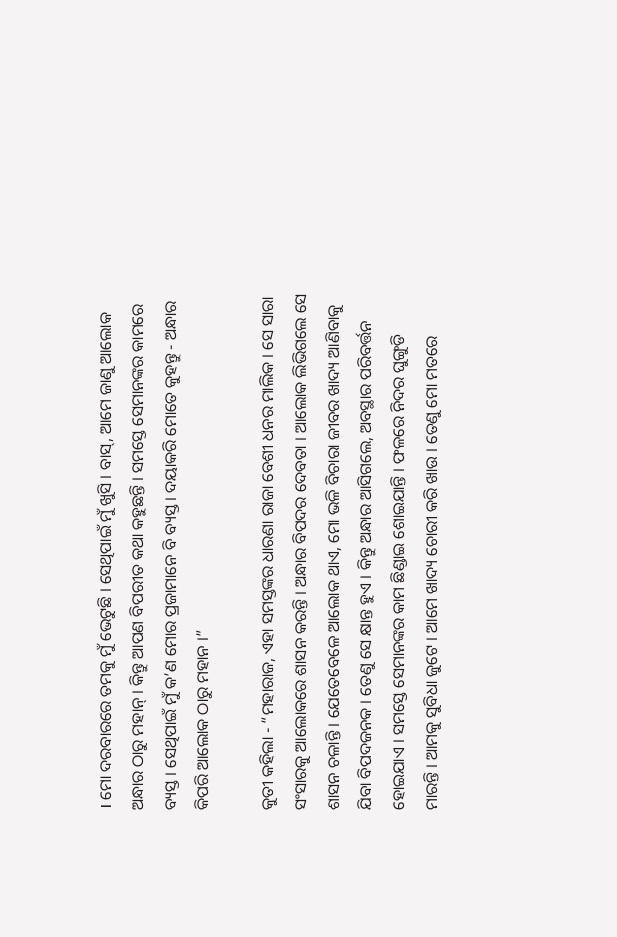। ମୋ ଦରବାରରେ ତମକୁ ମୁଁ ଭେଟୁଛି । ସେଥିପାଇଁ ମୁଁ ଖୁସି । ବାସ୍, ଆମେ ଜାଣୁ ଆଲୋକ ଅନ୍ଧାର ଠାରୁ ମହାନ୍ । କିନ୍ତୁ ଆପଣ ବିପରୀତ କଥା କହୁଛନ୍ତି । ସମସ୍ତେ ସେମାନଙ୍କର କାମରେ ବ୍ୟସ୍ତ । ସେଥିପାଇଁ ମୁଁ କ’ଣ ମୋର ପ୍ରଜାମାନେ ବି ବ୍ୟସ୍ତ । ଦୟାକରି ମୋତେ କୁହନ୍ତୁ - ଅନ୍ଧାର କିପରି ଆଲୋକ ଠାରୁ ମହାନ ।”

କୁତୀ କହିଲା - “ମହାରାଜ, ଏହା ସମସ୍ତଙ୍କର ଧାରଣା ରାଜା ବେଶୀ ଧନର ମାଲିକ । ସେ ସାରା ସଂସାରକୁ ଆଲୋକରେ ଶାସନ କରନ୍ତି । ଅନ୍ଧାର ବିପଦର ଦେବତା । ଆଲୋକ ଲିଭିଗଲେ ସେ ଶାସନ ଚଳାନ୍ତି । ଯେତେବେଳେ ଆଲୋକ ଥାଏ, ମୋ ଭଳି ବିଚାରା ଜୀବର ଖାଦ୍ୟ ଆଣିବାକୁ ଯିବା ବିପଦଜନକ । ତେଣୁ ସେ କ୍ଷାନ୍ତ ହୁଏ । କିନ୍ତୁ ଅନ୍ଧାର ଆସିଗଲେ, ଅବସ୍ଥାର ପରିବର୍ତ୍ତନ ହୋଇଯାଏ । ସମସ୍ତେ ସେମାନଙ୍କର କାମ ଛିଣ୍ଡାଇ ଶୋଇଯାନ୍ତି । ଫଳରେ ନିଦର ଘୁଙ୍ଗୁଡି ମାରନ୍ତି । ଆମକୁ ସୁବିଧା ଜୁଟେ । ଆମେ ଖାଦ୍ୟ ଚୋରୀ କରି ଖାଉ । ତେଣୁ ମୋ ମତରେ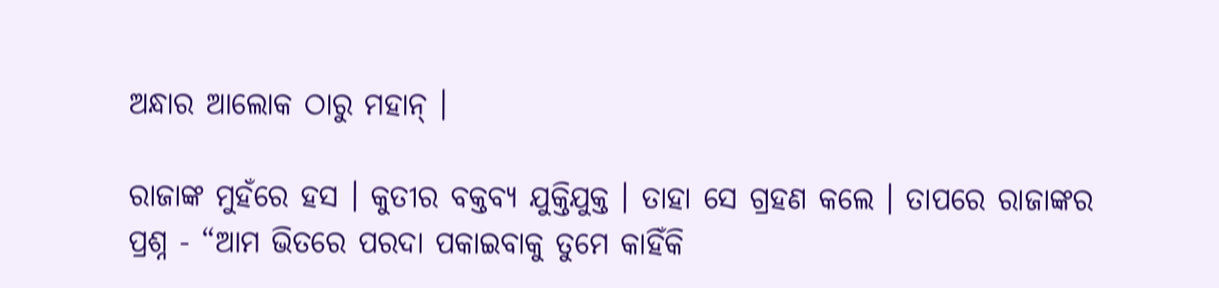ଅନ୍ଧାର ଆଲୋକ ଠାରୁ ମହାନ୍ ।

ରାଜାଙ୍କ ମୁହଁରେ ହସ । କୁତୀର ବକ୍ତବ୍ୟ ଯୁକ୍ତିଯୁକ୍ତ । ତାହା ସେ ଗ୍ରହଣ କଲେ । ତାପରେ ରାଜାଙ୍କର ପ୍ରଶ୍ନ - “ଆମ ଭିତରେ ପରଦା ପକାଇବାକୁ ତୁମେ କାହିଁକି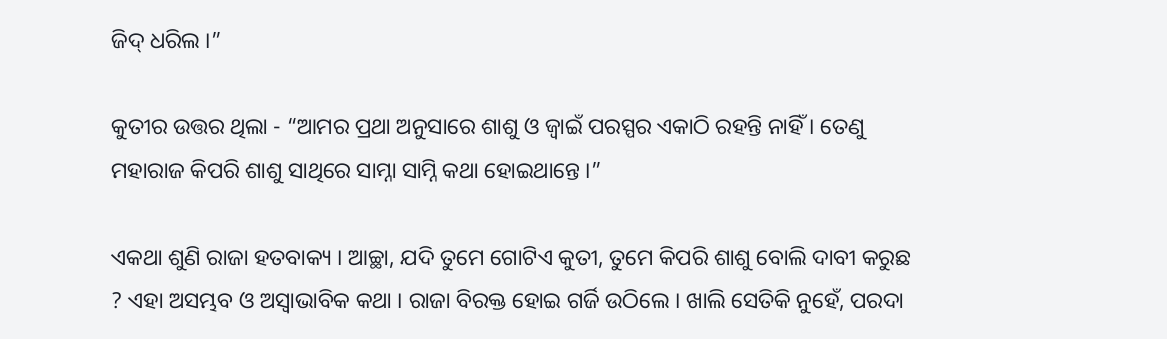ଜିଦ୍ ଧରିଲ ।”

କୁତୀର ଉତ୍ତର ଥିଲା - “ଆମର ପ୍ରଥା ଅନୁସାରେ ଶାଶୁ ଓ ଜ୍ୱାଇଁ ପରସ୍ପର ଏକାଠି ରହନ୍ତି ନାହିଁ । ତେଣୁ ମହାରାଜ କିପରି ଶାଶୁ ସାଥିରେ ସାମ୍ନା ସାମ୍ନି କଥା ହୋଇଥାନ୍ତେ ।”

ଏକଥା ଶୁଣି ରାଜା ହତବାକ୍ୟ । ଆଚ୍ଛା, ଯଦି ତୁମେ ଗୋଟିଏ କୁତୀ, ତୁମେ କିପରି ଶାଶୁ ବୋଲି ଦାବୀ କରୁଛ ? ଏହା ଅସମ୍ଭବ ଓ ଅସ୍ୱାଭାବିକ କଥା । ରାଜା ବିରକ୍ତ ହୋଇ ଗର୍ଜି ଉଠିଲେ । ଖାଲି ସେତିକି ନୁହେଁ, ପରଦା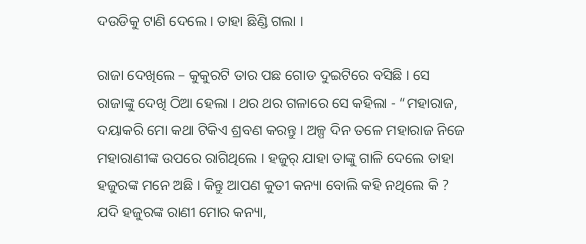ଦଉଡିକୁ ଟାଣି ଦେଲେ । ତାହା ଛିଣ୍ଡି ଗଲା ।

ରାଜା ଦେଖିଲେ – କୁକୁରଟି ତାର ପଛ ଗୋଡ ଦୁଇଟିରେ ବସିଛି । ସେ ରାଜାଙ୍କୁ ଦେଖି ଠିଆ ହେଲା । ଥର ଥର ଗଳାରେ ସେ କହିଲା - “ମହାରାଜ, ଦୟାକରି ମୋ କଥା ଟିକିଏ ଶ୍ରବଣ କରନ୍ତୁ । ଅଳ୍ପ ଦିନ ତଳେ ମହାରାଜ ନିଜେ ମହାରାଣୀଙ୍କ ଉପରେ ରାଗିଥିଲେ । ହଜୁର୍ ଯାହା ତାଙ୍କୁ ଗାଳି ଦେଲେ ତାହା ହଜୁରଙ୍କ ମନେ ଅଛି । କିନ୍ତୁ ଆପଣ କୁତୀ କନ୍ୟା ବୋଲି କହି ନଥିଲେ କି ? ଯଦି ହଜୁରଙ୍କ ରାଣୀ ମୋର କନ୍ୟା,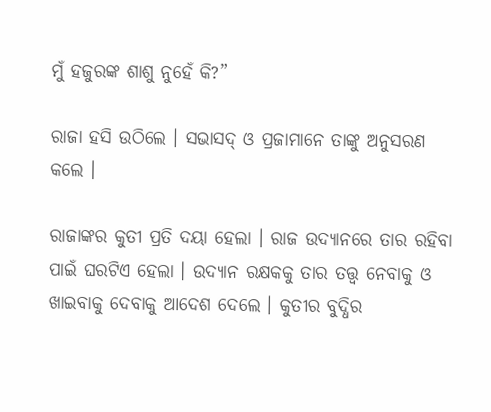ମୁଁ ହଜୁରଙ୍କ ଶାଶୁ ନୁହେଁ କି?”

ରାଜା ହସି ଉଠିଲେ । ସଭାସଦ୍ ଓ ପ୍ରଜାମାନେ ତାଙ୍କୁ ଅନୁସରଣ କଲେ ।

ରାଜାଙ୍କର କୁତୀ ପ୍ରତି ଦୟା ହେଲା । ରାଜ ଉଦ୍ୟାନରେ ତାର ରହିବା ପାଇଁ ଘରଟିଏ ହେଲା । ଉଦ୍ୟାନ ରକ୍ଷକକୁ ତାର ତତ୍ତ୍ୱ ନେବାକୁ ଓ ଖାଇବାକୁ ଦେବାକୁ ଆଦେଶ ଦେଲେ । କୁତୀର ବୁଦ୍ଧିର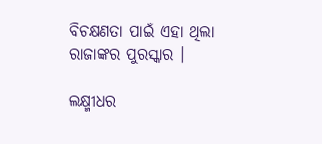ବିଚକ୍ଷଣତା ପାଇଁ ଏହା ଥିଲା ରାଜାଙ୍କର ପୁରସ୍କାର ।

ଲକ୍ଷ୍ମୀଧର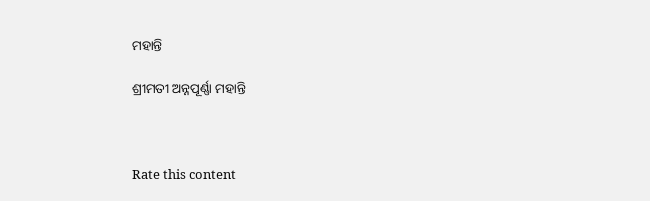ମହାନ୍ତି

ଶ୍ରୀମତୀ ଅନ୍ନପୂର୍ଣ୍ଣା ମହାନ୍ତି



Rate this content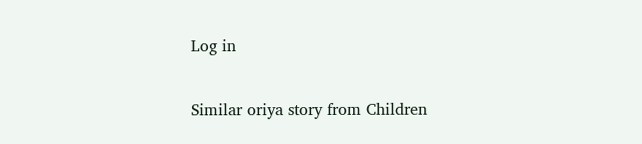Log in

Similar oriya story from Children